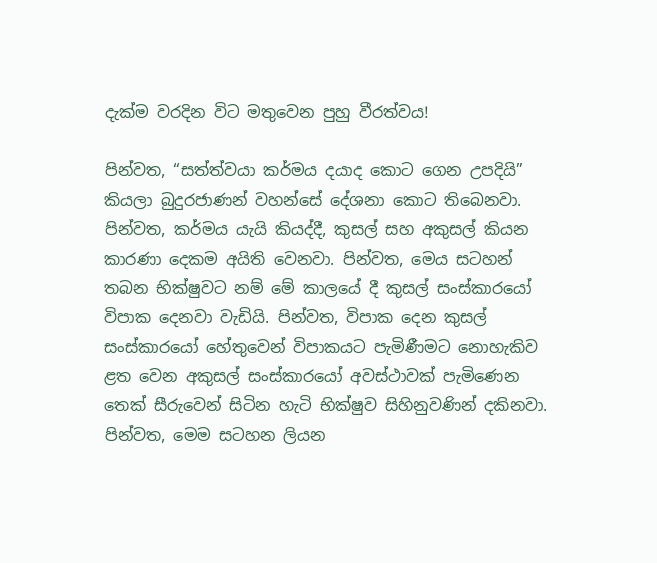දැක්ම වරදින විට මතුවෙන පුහු වීරත්වය!

පින්වත, “සත්ත්වයා කර්මය දයාද කොට ගෙන උපදියි” කියලා බුදුරජාණන් වහන්සේ දේශනා කොට තිබෙනවා. පින්වත, කර්මය යැයි කියද්දී, කුසල් සහ අකුසල් කියන කාරණා දෙකම අයිති වෙනවා. පින්වත, මෙය සටහන් තබන භික්ෂුවට නම් මේ කාලයේ දී කුසල් සංස්කාරයෝ විපාක දෙනවා වැඩියි. පින්වත, විපාක දෙන කුසල් සංස්කාරයෝ හේතුවෙන් විපාකයට පැමිණීමට නොහැකිව ළත වෙන අකුසල් සංස්කාරයෝ අවස්ථාවක් පැමිණෙන තෙක් සීරුවෙන් සිටින හැටි භික්ෂුව සිහිනුවණින් දකිනවා. පින්වත, මෙම සටහන ලියන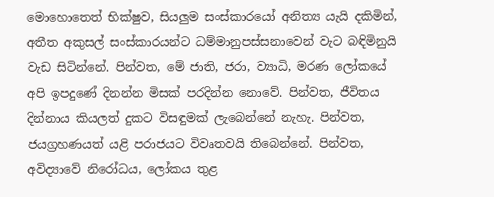මොහොතෙත් භික්ෂුව, සියලුම සංස්කාරයෝ අනිත්‍ය යැයි දකිමින්, අතීත අකුසල් සංස්කාරයන්ට ධම්මානුපස්සනාවෙන් වැට බඳිමිනුයි වැඩ සිටින්නේ. පින්වත, මේ ජාති, ජරා, ව්‍යාධි, මරණ ලෝකයේ අපි ඉපදුණේ දිනන්න මිසක් පරදින්න නොවේ. පින්වත, ජීවිතය දින්නාය කියලත් දුකට විසඳුමක් ලැබෙන්නේ නැහැ. පින්වත, ජයග්‍රහණයත් යළි පරාජයට විවෘතවයි තිබෙන්නේ. පින්වත, අවිද්‍යාවේ නිරෝධය, ලෝකය තුළ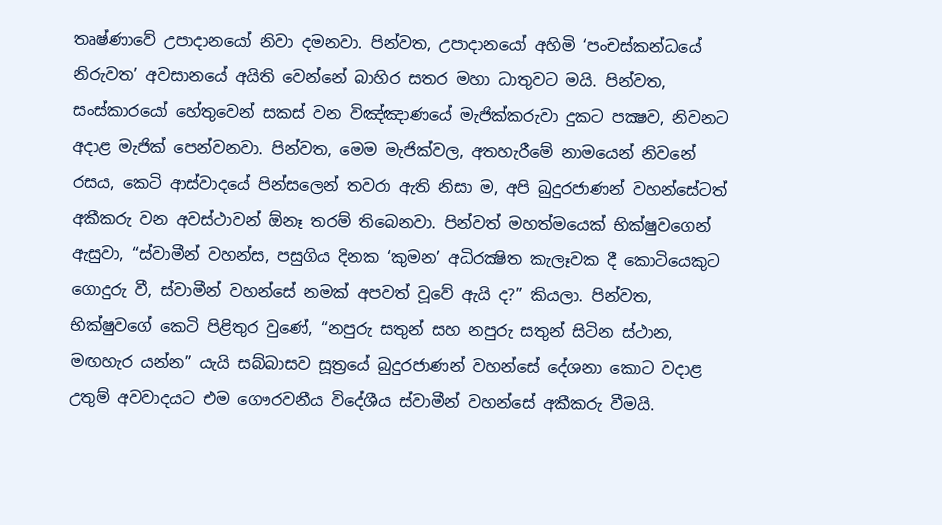තෘෂ්ණාවේ උපාදානයෝ නිවා දමනවා. පින්වත, උපාදානයෝ අහිමි ‘පංචස්කන්ධයේ නිරුවත’ අවසානයේ අයිති වෙන්නේ බාහිර සතර මහා ධාතුවට මයි. පින්වත, සංස්කාරයෝ හේතුවෙන් සකස් වන විඤ්ඤාණයේ මැජික්කරුවා දුකට පක්‍ෂව, නිවනට අදාළ මැජික් පෙන්වනවා. පින්වත, මෙම මැජික්වල, අතහැරීමේ නාමයෙන් නිවනේ රසය, කෙටි ආස්වාදයේ පින්සලෙන් තවරා ඇති නිසා ම, අපි බුදුරජාණන් වහන්සේටත් අකීකරු වන අවස්ථාවන් ඕනෑ තරම් තිබෙනවා. පින්වත් මහත්මයෙක් භික්ෂුවගෙන් ඇසුවා, “ස්වාමීන් වහන්ස, පසුගිය දිනක ‘කුමන’ අධිරක්‍ෂිත කැලෑවක දී කොටියෙකුට ගොදුරු වී, ස්වාමීන් වහන්සේ නමක් අපවත් වූවේ ඇයි ද?” කියලා. පින්වත, භික්ෂුවගේ කෙටි පිළිතුර වුණේ, “නපුරු සතුන් සහ නපුරු සතුන් සිටින ස්ථාන, මඟහැර යන්න” යැයි සබ්බාසව සූත්‍රයේ බුදුරජාණන් වහන්සේ දේශනා කොට වදාළ උතුම් අවවාදයට එම ගෞරවනීය විදේශීය ස්වාමීන් වහන්සේ අකීකරු වීමයි.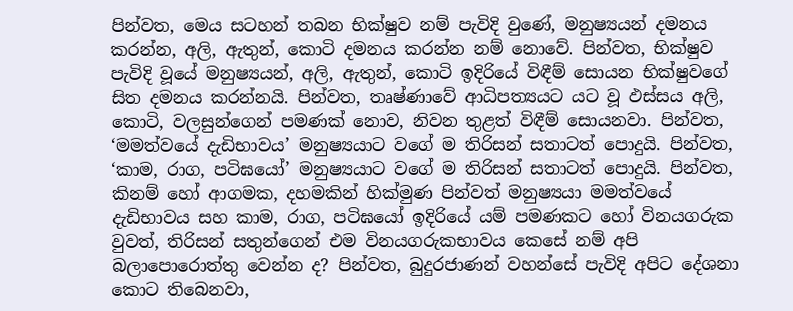පින්වත, මෙය සටහන් තබන භික්ෂුව නම් පැවිදි වුණේ, මනුෂ්‍යයන් දමනය කරන්න, අලි, ඇතුන්, කොටි දමනය කරන්න නම් නොවේ. පින්වත, භික්ෂුව පැවිදි වූයේ මනුෂ්‍යයන්, අලි, ඇතුන්, කොටි ඉදිරියේ විඳීම් සොයන භික්ෂුවගේ සිත දමනය කරන්නයි. පින්වත, තෘෂ්ණාවේ ආධිපත්‍යයට යට වූ ඵස්සය අලි, කොටි, වලසුන්ගෙන් පමණක් නොව, නිවන තුළත් විඳීම් සොයනවා. පින්වත, ‘මමත්වයේ දැඩිභාවය’ මනුෂ්‍යයාට වගේ ම තිරිසන් සතාටත් පොදුයි. පින්වත, ‘කාම, රාග, පටිඝයෝ’ මනුෂ්‍යයාට වගේ ම තිරිසන් සතාටත් පොදුයි. පින්වත, කිනම් හෝ ආගමක, දහමකින් හික්මුණ පින්වත් මනුෂ්‍යයා මමත්වයේ දැඩිභාවය සහ කාම, රාග, පටිඝයෝ ඉදිරියේ යම් පමණකට හෝ විනයගරුක වුවත්, තිරිසන් සතුන්ගෙන් එම විනයගරුකභාවය කෙසේ නම් අපි බලාපොරොත්තු වෙන්න ද? පින්වත, බුදුරජාණන් වහන්සේ පැවිදි අපිට දේශනා කොට තිබෙනවා,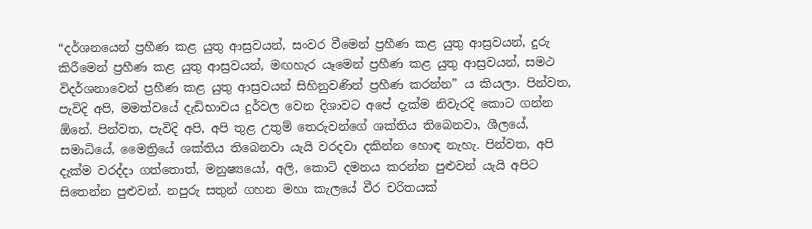“දර්ශනයෙන් ප්‍රහීණ කළ යුතු ආස්‍රවයන්, සංවර වීමෙන් ප්‍රහීණ කළ යුතු ආස්‍රවයන්, දුරු කිරීමෙන් ප්‍රහීණ කළ යුතු ආස්‍රවයන්, මඟහැර යෑමෙන් ප්‍රහීණ කළ යුතු ආස්‍රවයන්, සමථ විදර්ශනාවෙන් ප්‍රහීණ කළ යුතු ආස්‍රවයන් සිහිනුවණින් ප්‍රහීණ කරන්න” ය කියලා. පින්වත, පැවිදි අපි, මමත්වයේ දැඩිභාවය දුර්වල වෙන දිශාවට අපේ දැක්ම නිවැරදි කොට ගන්න ඕනේ. පින්වත, පැවිදි අපි, අපි තුළ උතුම් තෙරුවන්ගේ ශක්තිය තිබෙනවා, ශීලයේ, සමාධියේ, මෛත්‍රියේ ශක්තිය තිබෙනවා යැයි වරදවා දකින්න හොඳ නැහැ. පින්වත, අපි දැක්ම වරද්දා ගත්තොත්, මනුෂ්‍යයෝ, අලි, කොටි දමනය කරන්න පුළුවන් යැයි අපිට සිතෙන්න පුළුවන්. නපුරු සතුන් ගහන මහා කැලයේ වීර චරිතයක්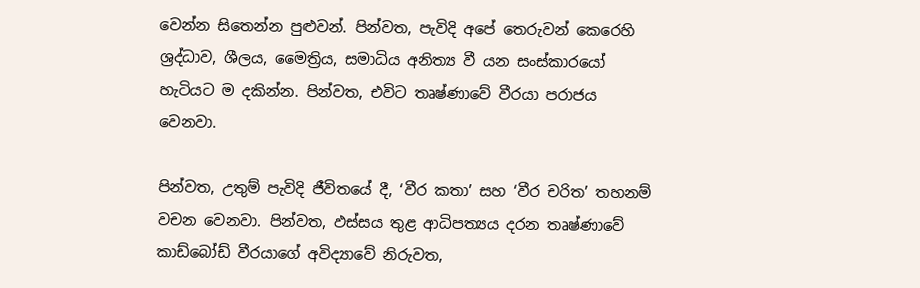වෙන්න සිතෙන්න පුළුවන්. පින්වත, පැවිදි අපේ තෙරුවන් කෙරෙහි ශ්‍රද්ධාව, ශීලය, මෛත්‍රිය, සමාධිය අනිත්‍ය වී යන සංස්කාරයෝ හැටියට ම දකින්න. පින්වත, එවිට තෘෂ්ණාවේ වීරයා පරාජය වෙනවා.

පින්වත, උතුම් පැවිදි ජීවිතයේ දී, ‘වීර කතා’ සහ ‘වීර චරිත’ තහනම් වචන වෙනවා. පින්වත, ඵස්සය තුළ ආධිපත්‍යය දරන තෘෂ්ණාවේ කාඩ්බෝඩ් වීරයාගේ අවිද්‍යාවේ නිරුවත,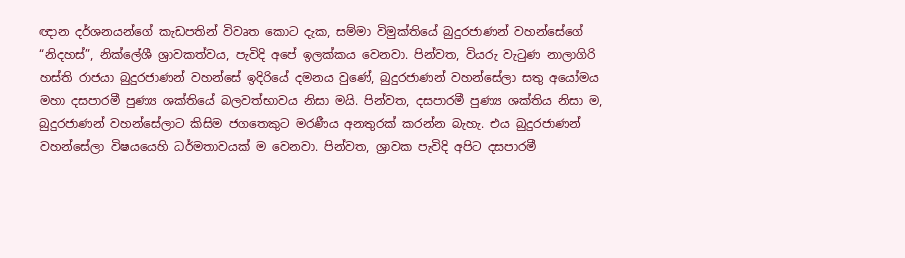ඥාන දර්ශනයන්ගේ කැඩපතින් විවෘත කොට දැක, සම්මා විමුක්තියේ බුදුරජාණන් වහන්සේගේ “නිදහස්”, නික්ලේශී ශ්‍රාවකත්වය, පැවිදි අපේ ඉලක්කය වෙනවා. පින්වත, වියරු වැටුණ නාලාගිරි හස්ති රාජයා බුදුරජාණන් වහන්සේ ඉදිරියේ දමනය වුණේ, බුදුරජාණන් වහන්සේලා සතු අයෝමය මහා දසපාරමී පුණ්‍ය ශක්තියේ බලවත්භාවය නිසා මයි. පින්වත, දසපාරමී පුණ්‍ය ශක්තිය නිසා ම, බුදුරජාණන් වහන්සේලාට කිසිම ජගතෙකුට මරණීය අනතුරක් කරන්න බැහැ. එය බුදුරජාණන් වහන්සේලා විෂයයෙහි ධර්මතාවයක් ම වෙනවා. පින්වත, ශ්‍රාවක පැවිදි අපිට දසපාරමී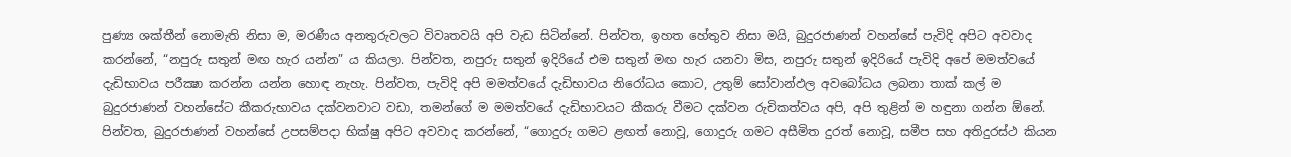පුණ්‍ය ශක්තීන් නොමැති නිසා ම, මරණීය අනතුරුවලට විවෘතවයි අපි වැඩ සිටින්නේ. පින්වත, ඉහත හේතුව නිසා මයි, බුදුරජාණන් වහන්සේ පැවිදි අපිට අවවාද කරන්නේ, “නපුරු සතුන් මඟ හැර යන්න” ය කියලා. පින්වත, නපුරු සතුන් ඉදිරියේ එම සතුන් මඟ හැර යනවා මිස, නපුරු සතුන් ඉදිරියේ පැවිදි අපේ මමත්වයේ දැඩිභාවය පරීක්‍ෂා කරන්න යන්න හොඳ නැහැ. පින්වත, පැවිදි අපි මමත්වයේ දැඩිභාවය නිරෝධය කොට, උතුම් සෝවාන්ඵල අවබෝධය ලබනා තාක් කල් ම බුදුරජාණන් වහන්සේට කීකරුභාවය දක්වනවාට වඩා, තමන්ගේ ම මමත්වයේ දැඩිභාවයට කීකරු වීමට දක්වන රුචිකත්වය අපි, අපි තුළින් ම හඳුනා ගන්න ඕනේ. පින්වත, බුදුරජාණන් වහන්සේ උපසම්පදා භික්ෂු අපිට අවවාද කරන්නේ, “ගොදුරු ගමට ළඟත් නොවූ, ගොදුරු ගමට අසීමිත දුරත් නොවූ, සමීප සහ අතිදුරස්ථ කියන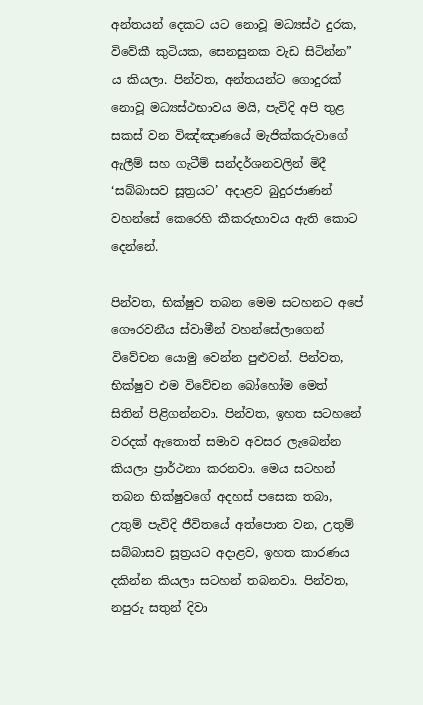අන්තයන් දෙකට යට නොවූ මධ්‍යස්ථ දුරක, විවේකී කුටියක, සෙනසුනක වැඩ සිටින්න” ය කියලා. පින්වත, අන්තයන්ට ගොදුරක් නොවූ මධ්‍යස්ථභාවය මයි, පැවිදි අපි තුළ සකස් වන විඤ්ඤාණයේ මැජික්කරුවාගේ ඇලීම් සහ ගැටීම් සන්දර්ශනවලින් මිදී ‘සබ්බාසව සූත්‍රයට’ අදාළව බුදුරජාණන් වහන්සේ කෙරෙහි කීකරුභාවය ඇති කොට දෙන්නේ.

පින්වත, භික්ෂුව තබන මෙම සටහනට අපේ ගෞරවනීය ස්වාමීන් වහන්සේලාගෙන් විවේචන යොමු වෙන්න පුළුවන්. පින්වත, භික්ෂුව එම විවේචන බෝහෝම මෙත් සිතින් පිළිගන්නවා. පින්වත, ඉහත සටහනේ වරදක් ඇතොත් සමාව අවසර ලැබෙන්න කියලා ප්‍රාර්ථනා කරනවා. මෙය සටහන් තබන භික්ෂුවගේ අදහස් පසෙක තබා, උතුම් පැවිදි ජීවිතයේ අත්පොත වන, උතුම් සබ්බාසව සූත්‍රයට අදාළව, ඉහත කාරණය දකින්න කියලා සටහන් තබනවා. පින්වත, නපුරු සතුන් දිවා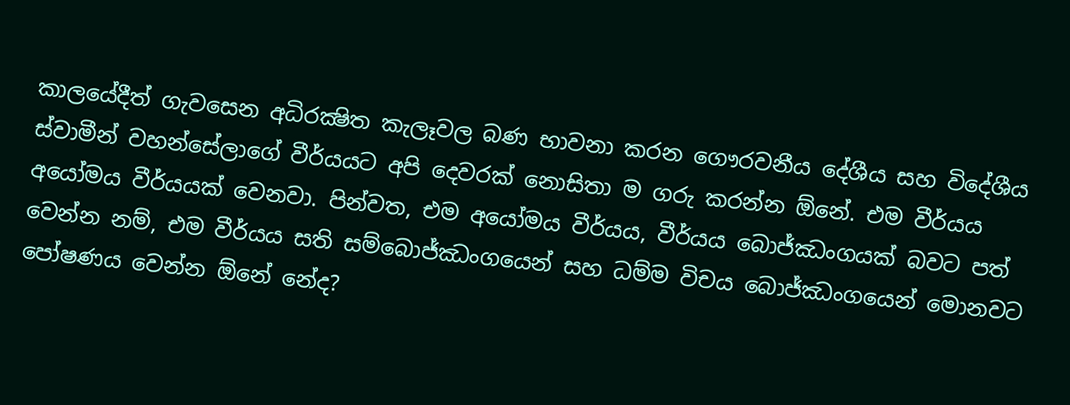කාලයේදීත් ගැවසෙන අධිරක්‍ෂිත කැලෑවල බණ භාවනා කරන ගෞරවනීය දේශීය සහ විදේශීය ස්වාමීන් වහන්සේලාගේ වීර්යයට අපි දෙවරක් නොසිතා ම ගරු කරන්න ඕනේ. එම වීර්යය අයෝමය වීර්යයක් වෙනවා. පින්වත, එම අයෝමය වීර්යය, වීර්යය බොජ්ඣංගයක් බවට පත් වෙන්න නම්, එම වීර්යය සති සම්බොජ්ඣංගයෙන් සහ ධම්ම විචය බොජ්ඣංගයෙන් මොනවට පෝෂණය වෙන්න ඕනේ නේද?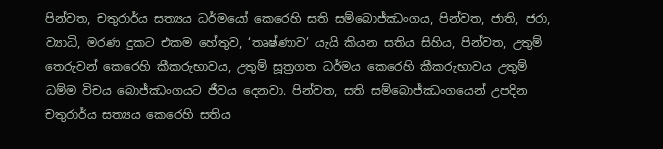පින්වත, චතුරාර්ය සත්‍යය ධර්මයෝ කෙරෙහි සති සම්බොජ්ඣංගය, පින්වත, ජාති, ජරා, ව්‍යාධි, මරණ දුකට එකම හේතුව, ‘තෘෂ්ණාව’ යැයි කියන සතිය සිහිය, පින්වත, උතුම් තෙරුවන් කෙරෙහි කීකරුභාවය, උතුම් සූත්‍රගත ධර්මය කෙරෙහි කීකරුභාවය උතුම් ධම්ම විචය බොජ්ඣංගයට ජීවය දෙනවා. පින්වත, සති සම්බොජ්ඣංගයෙන් උපදින චතුරාර්ය සත්‍යය කෙරෙහි සතිය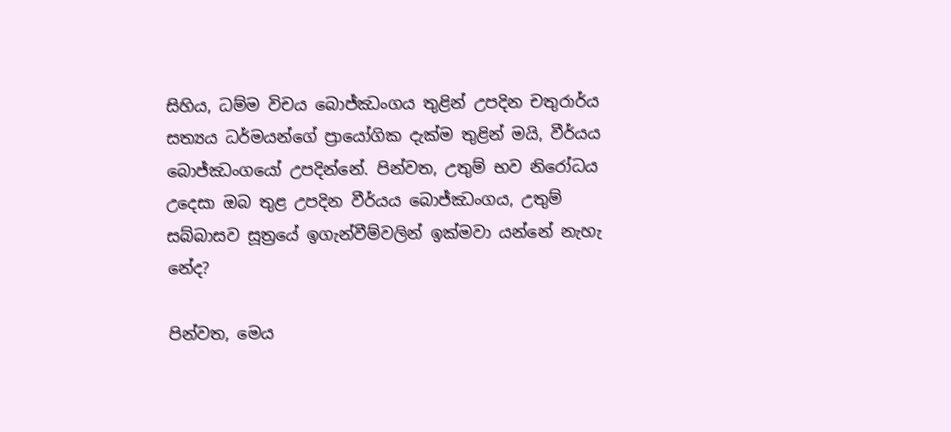සිහිය, ධම්ම විචය බොජ්ඣංගය තුළින් උපදින චතුරාර්ය සත්‍යය ධර්මයන්ගේ ප්‍රායෝගික දැක්ම තුළින් මයි, වීර්යය බොජ්ඣංගයෝ උපදින්නේ. පින්වත, උතුම් භව නිරෝධය උදෙසා ඔබ තුළ උපදින වීර්යය බොජ්ඣංගය, උතුම් සබ්බාසව සූත්‍රයේ ඉගැන්වීම්වලින් ඉක්මවා යන්නේ නැහැ නේද?

පින්වත, මෙය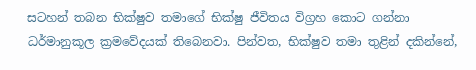සටහන් තබන භික්ෂුව තමාගේ භික්ෂු ජීවිතය විග්‍රහ කොට ගන්නා ධර්මානුකූල ක්‍රමවේදයක් තිබෙනවා. පින්වත, භික්ෂුව තමා තුළින් දකින්නේ,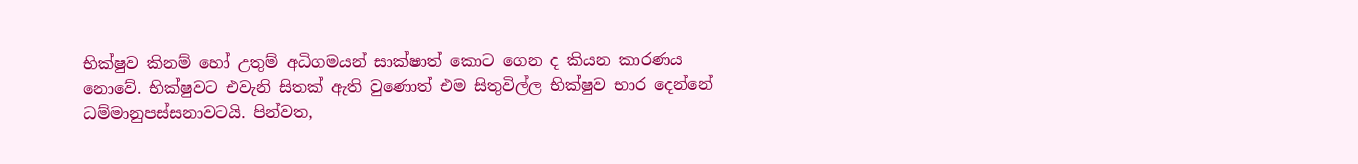භික්ෂුව කිනම් හෝ උතුම් අධිගමයන් සාක්ෂාත් කොට ගෙන ද කියන කාරණය නොවේ. භික්ෂුවට එවැනි සිතක් ඇති වුණොත් එම සිතුවිල්ල භික්ෂුව භාර දෙන්නේ ධම්මානුපස්සනාවටයි. පින්වත,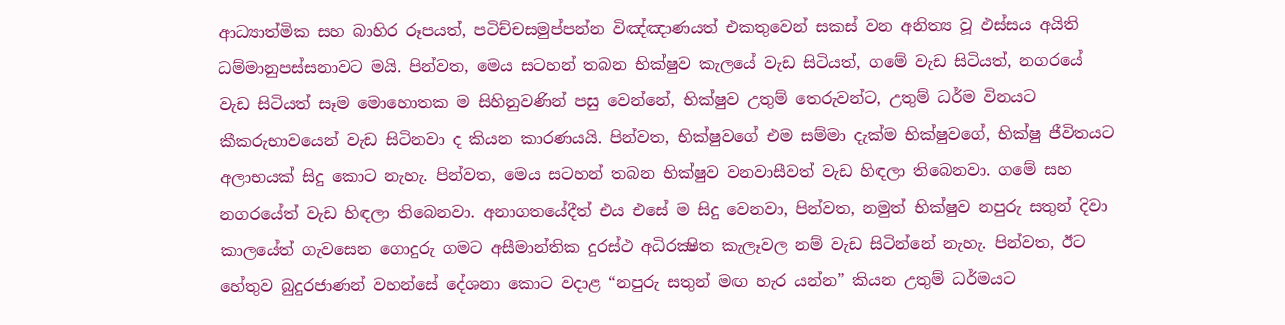ආධ්‍යාත්මික සහ බාහිර රූපයත්, පටිච්චසමුප්පන්න විඤ්ඤාණයත් එකතුවෙන් සකස් වන අනිත්‍ය වූ ඵස්සය අයිති ධම්මානුපස්සනාවට මයි. පින්වත, මෙය සටහන් තබන භික්ෂුව කැලයේ වැඩ සිටියත්, ගමේ වැඩ සිටියත්, නගරයේ වැඩ සිටියත් සෑම මොහොතක ම සිහිනුවණින් පසු වෙන්නේ, භික්ෂුව උතුම් තෙරුවන්ට, උතුම් ධර්ම විනයට කීකරුභාවයෙන් වැඩ සිටිනවා ද කියන කාරණයයි. පින්වත, භික්ෂුවගේ එම සම්මා දැක්ම භික්ෂුවගේ, භික්ෂු ජීවිතයට අලාභයක් සිදු කොට නැහැ. පින්වත, මෙය සටහන් තබන භික්ෂුව වනවාසීවත් වැඩ හිඳලා තිබෙනවා. ගමේ සහ නගරයේත් වැඩ හිඳලා තිබෙනවා. අනාගතයේදීත් එය එසේ ම සිදු වෙනවා, පින්වත, නමුත් භික්ෂුව නපුරු සතුන් දිවා කාලයේත් ගැවසෙන ගොදුරු ගමට අසීමාන්තික දුරස්ථ අධිරක්‍ෂිත කැලෑවල නම් වැඩ සිටින්නේ නැහැ. පින්වත, ඊට හේතුව බුදුරජාණන් වහන්සේ දේශනා කොට වදාළ “නපුරු සතුන් මඟ හැර යන්න” කියන උතුම් ධර්මයට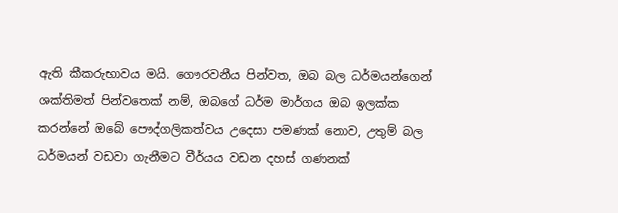ඇති කීකරුභාවය මයි. ගෞරවනීය පින්වත, ඔබ බල ධර්මයන්ගෙන් ශක්තිමත් පින්වතෙක් නම්, ඔබගේ ධර්ම මාර්ගය ඔබ ඉලක්ක කරන්නේ ඔබේ පෞද්ගලිකත්වය උදෙසා පමණක් නොව, උතුම් බල ධර්මයන් වඩවා ගැනීමට වීර්යය වඩන දහස් ගණනක්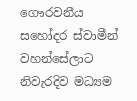ගෞරවනීය සහෝදර ස්වාමීන් වහන්සේලාට නිවැරදිව මධ්‍යම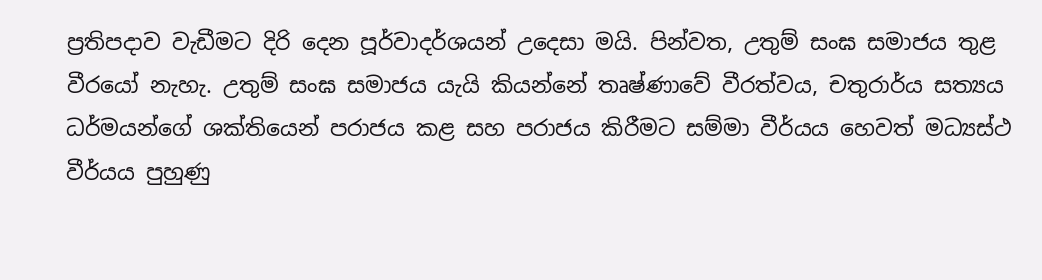ප්‍රතිපදාව වැඩීමට දිරි දෙන පූර්වාදර්ශයන් උදෙසා මයි. පින්වත, උතුම් සංඝ සමාජය තුළ වීරයෝ නැහැ. උතුම් සංඝ සමාජය යැයි කියන්නේ තෘෂ්ණාවේ වීරත්වය, චතුරාර්ය සත්‍යය ධර්මයන්ගේ ශක්තියෙන් පරාජය කළ සහ පරාජය කිරීමට සම්මා වීර්යය හෙවත් මධ්‍යස්ථ වීර්යය පුහුණු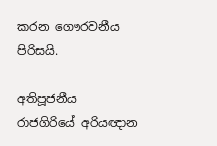කරන ගෞරවනීය පිරිසයි.

අතිපූජනීය රාජගිරියේ අරියඥාන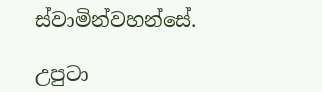ස්වාමින්වහන්සේ.

උපුටා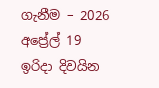ගැනීම – 2026 අප්‍රේල් 19 ඉරිදා දිවයින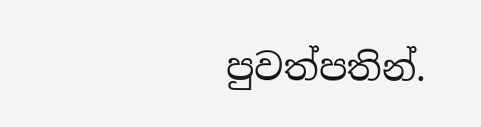පුවත්පතින්.